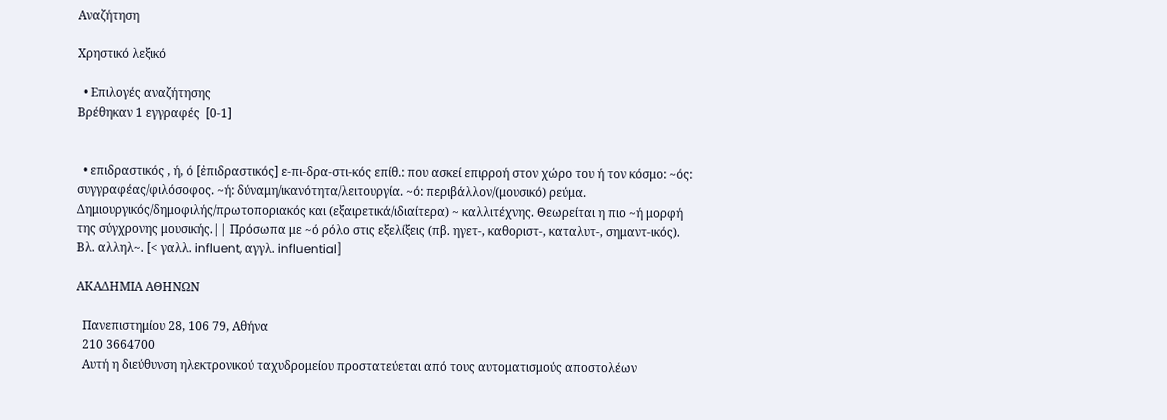Αναζήτηση

Χρηστικό λεξικό

  • Επιλογές αναζήτησης
Βρέθηκαν 1 εγγραφές  [0-1]


  • επιδραστικός , ή, ό [ἐπιδραστικός] ε-πι-δρα-στι-κός επίθ.: που ασκεί επιρροή στον χώρο του ή τον κόσμο: ~ός: συγγραφέας/φιλόσοφος. ~ή: δύναμη/ικανότητα/λειτουργία. ~ό: περιβάλλον/(μουσικό) ρεύμα. Δημιουργικός/δημοφιλής/πρωτοποριακός και (εξαιρετικά/ιδιαίτερα) ~ καλλιτέχνης. Θεωρείται η πιο ~ή μορφή της σύγχρονης μουσικής.|| Πρόσωπα με ~ό ρόλο στις εξελίξεις (πβ. ηγετ-, καθοριστ-, καταλυτ-, σημαντ-ικός). Βλ. αλληλ~. [< γαλλ. influent, αγγλ. influential]

ΑΚΑΔΗΜΙΑ ΑΘΗΝΩΝ

  Πανεπιστημίου 28, 106 79, Αθήνα
  210 3664700
  Αυτή η διεύθυνση ηλεκτρονικού ταχυδρομείου προστατεύεται από τους αυτοματισμούς αποστολέων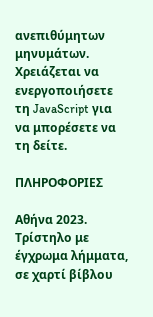ανεπιθύμητων μηνυμάτων. Χρειάζεται να ενεργοποιήσετε τη JavaScript για να μπορέσετε να τη δείτε.

ΠΛΗΡΟΦΟΡΙΕΣ

Αθήνα 2023.
Τρίστηλο με έγχρωμα λήμματα, σε χαρτί βίβλου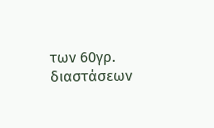των 60γρ. διαστάσεων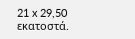21 x 29,50 εκατοστά.